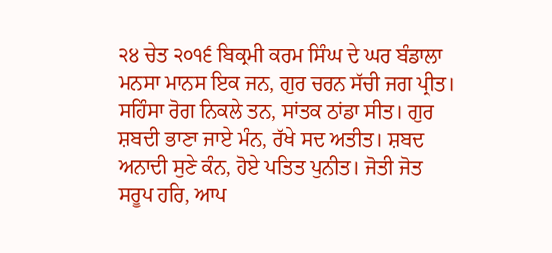੨੪ ਚੇਤ ੨੦੧੬ ਬਿਕ੍ਰਮੀ ਕਰਮ ਸਿੰਘ ਦੇ ਘਰ ਬੰਡਾਲਾ
ਮਨਸਾ ਮਾਨਸ ਇਕ ਜਨ, ਗੁਰ ਚਰਨ ਸੱਚੀ ਜਗ ਪ੍ਰੀਤ। ਸਹਿੰਸਾ ਰੋਗ ਨਿਕਲੇ ਤਨ, ਸਾਂਤਕ ਠਾਂਡਾ ਸੀਤ। ਗੁਰ ਸ਼ਬਦੀ ਭਾਣਾ ਜਾਏ ਮੰਨ, ਰੱਖੇ ਸਦ ਅਤੀਤ। ਸ਼ਬਦ ਅਨਾਦੀ ਸੁਣੇ ਕੰਨ, ਹੋਏ ਪਤਿਤ ਪੁਨੀਤ। ਜੋਤੀ ਜੋਤ ਸਰੂਪ ਹਰਿ, ਆਪ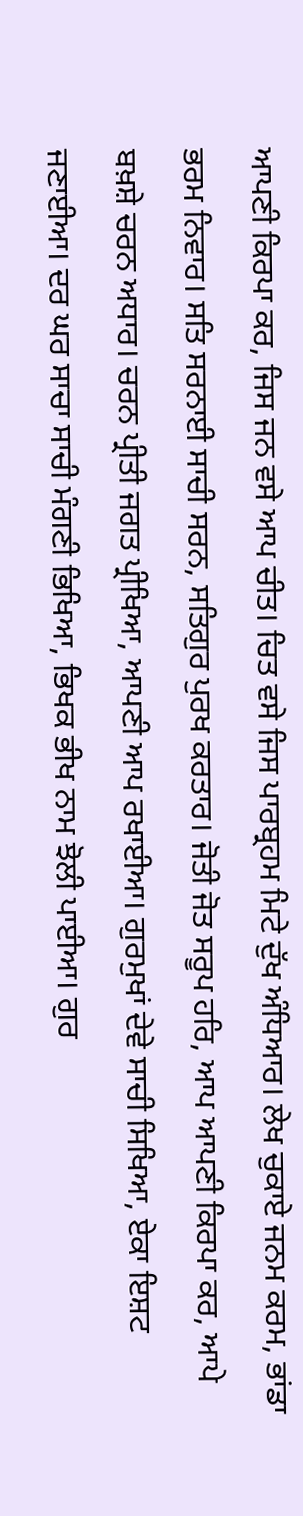ਆਪਣੀ ਕਿਰਪਾ ਕਰ, ਜਿਸ ਜਨ ਵਸੇ ਆਪ ਚੀਤ। ਚਿਤ ਵਸੇ ਜਿਸ ਪਾਰਬ੍ਰਹਮ ਮਿਟੇ ਦੁੱਖ ਅੰਧਿਆਰ। ਲੇਖ ਚੁਕਾਏ ਜਨਮ ਕਰਮ, ਭਾਂਡਾ ਭਰਮ ਨਿਵਾਰ। ਸਤਿ ਸਰਨਾਈ ਸਾਚੀ ਸਰਨ, ਸਤਿਗੁਰ ਪੁਰਖ ਕਰਤਾਰ। ਜੋਤੀ ਜੋਤ ਸਰੂਪ ਹਰਿ, ਆਪ ਆਪਣੀ ਕਿਰਪਾ ਕਰ, ਆਪੇ ਬਖ਼ਸ਼ੇ ਚਰਨ ਅਧਾਰ। ਚਰਨ ਪ੍ਰੀਤੀ ਜਗਤ ਪ੍ਰੀਖਿਆ, ਆਪਣੀ ਆਪ ਰਖਾਈਆ। ਗੁਰਮੁਖਾਂ ਦੇਵੇ ਸਾਚੀ ਸਿਖਿਆ, ਏਕਾ ਇਸ਼ਟ ਜਣਾਈਆ। ਦਰ ਘਰ ਸਾਚਾ ਸਾਚੀ ਮੰਗਣੀ ਭਿਖਿਆ, ਭਿਖਕ ਭੀਖ ਨਾਮ ਝੋਲੀ ਪਾਈਆ। ਗੁਰ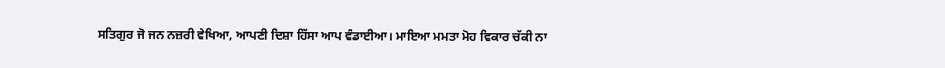ਸਤਿਗੁਰ ਜੋ ਜਨ ਨਜ਼ਰੀ ਵੇਖਿਆ, ਆਪਣੀ ਦਿਸ਼ਾ ਹਿੱਸਾ ਆਪ ਵੰਡਾਈਆ। ਮਾਇਆ ਮਮਤਾ ਮੋਹ ਵਿਕਾਰ ਚੱਕੀ ਨਾ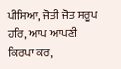ਪੀਸਿਆ, ਜੋਤੀ ਜੋਤ ਸਰੂਪ ਹਰਿ, ਆਪ ਆਪਣੀ ਕਿਰਪਾ ਕਰ,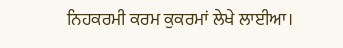ਨਿਹਕਰਮੀ ਕਰਮ ਕੁਕਰਮਾਂ ਲੇਖੇ ਲਾਈਆ।